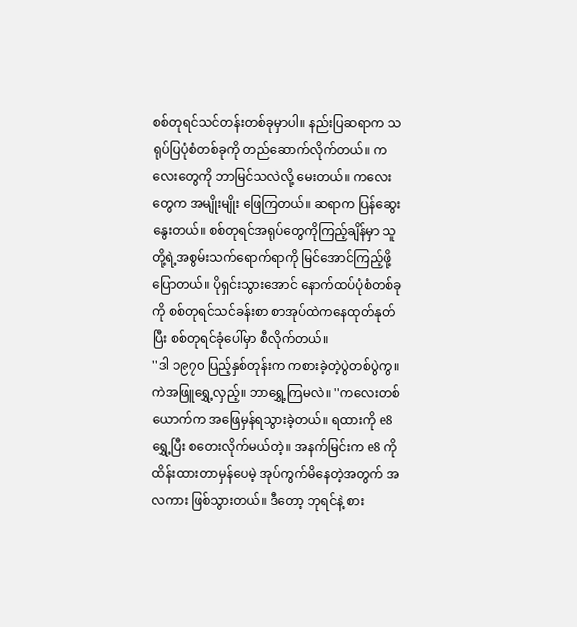စစ်တုရင်သင်တန်းတစ်ခုမှာပါ။ နည်းပြဆရာက သရုပ်ပြပုံစံတစ်ခုကို တည်ဆောက်လိုက်တယ်။ ကလေးတွေကို ဘာမြင်သလဲလို့ မေးတယ်။ ကလေးတွေက အမျိုးမျိုး ဖြေကြတယ်။ ဆရာက ပြန်ဆွေးနွေးတယ်။ စစ်တုရင်အရုပ်တွေကိုကြည့်ချိန်မှာ သူတို့ရဲ့အစွမ်းသက်ရောက်ရာကို မြင်အောင်ကြည့်ဖို့ ပြောတယ်။ ပိုရှင်းသွားအောင် နောက်ထပ်ပုံစံတစ်ခုကို စစ်တုရင်သင်ခန်းစာ စာအုပ်ထဲကနေထုတ်နုတ်ပြီး စစ်တုရင်ခုံပေါ်မှာ စီလိုက်တယ်။
''ဒါ ၁၉၇၀ ပြည့်နှစ်တုန်းက ကစားခဲ့တဲ့ပွဲတစ်ပွဲကွ။ ကဲအဖြူရွှေ့လှည့်။ ဘာရွှေ့ကြမလဲ။ ''ကလေးတစ်ယောက်က အဖြေမှန်ရသွားခဲ့တယ်။ ရထားကို e8 ရွှေ့ပြီး စတေးလိုက်မယ်တဲ့။ အနက်မြင်းက e8 ကို ထိန်းထားတာမှန်ပေမဲ့ အုပ်ကွက်မိနေတဲ့အတွက် အလကား ဖြစ်သွားတယ်။ ဒီတော့ ဘုရင်နဲ့ စား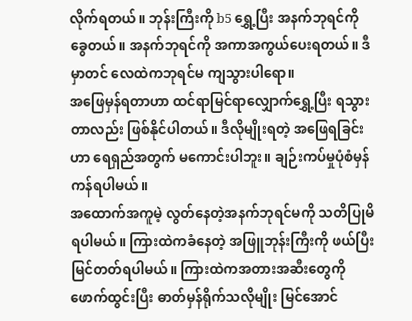လိုက်ရတယ်။ ဘုန်းကြီးကို b5 ရွှေ့ပြီး အနက်ဘုရင်ကို ခွေတယ်။ အနက်ဘုရင်ကို အကာအကွယ်ပေးရတယ်။ ဒီမှာတင် လေထဲကဘုရင်မ ကျသွားပါရော။
အဖြေမှန်ရတာဟာ ထင်ရာမြင်ရာလျှောက်ရွှေ့ပြီး ရသွားတာလည်း ဖြစ်နိုင်ပါတယ်။ ဒီလိုမျိုးရတဲ့ အဖြေရခြင်းဟာ ရေရှည်အတွက် မကောင်းပါဘူး။ ချဉ်းကပ်မှုပုံစံမှန်ကန်ရပါမယ်။
အထောက်အကူမဲ့ လွတ်နေတဲ့အနက်ဘုရင်မကို သတိပြုမိရပါမယ်။ ကြားထဲကခံနေတဲ့ အဖြူဘုန်းကြီးကို ဖယ်ပြီး မြင်တတ်ရပါမယ်။ ကြားထဲကအတားအဆီးတွေကို ဖောက်ထွင်းပြီး ဓာတ်မှန်ရိုက်သလိုမျိုး မြင်အောင်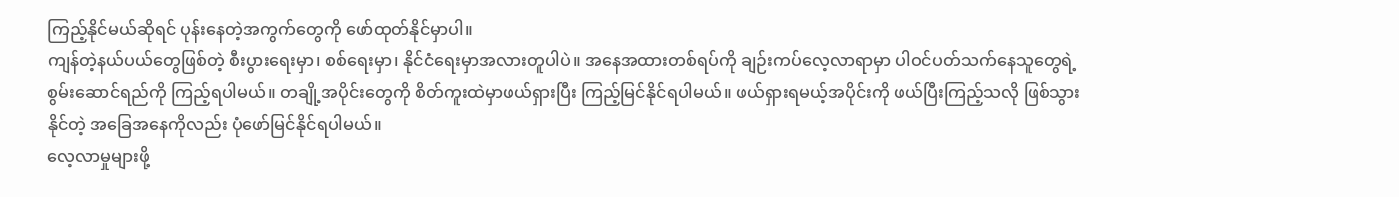ကြည့်နိုင်မယ်ဆိုရင် ပုန်းနေတဲ့အကွက်တွေကို ဖော်ထုတ်နိုင်မှာပါ။
ကျန်တဲ့နယ်ပယ်တွေဖြစ်တဲ့ စီးပွားရေးမှာ၊ စစ်ရေးမှာ၊ နိုင်ငံရေးမှာအလားတူပါပဲ။ အနေအထားတစ်ရပ်ကို ချဉ်းကပ်လေ့လာရာမှာ ပါဝင်ပတ်သက်နေသူတွေရဲ့ စွမ်းဆောင်ရည်ကို ကြည့်ရပါမယ်။ တချို့အပိုင်းတွေကို စိတ်ကူးထဲမှာဖယ်ရှားပြီး ကြည့်မြင်နိုင်ရပါမယ်။ ဖယ်ရှားရမယ့်အပိုင်းကို ဖယ်ပြီးကြည့်သလို ဖြစ်သွားနိုင်တဲ့ အခြေအနေကိုလည်း ပုံဖော်မြင်နိုင်ရပါမယ်။
လေ့လာမှုများဖို့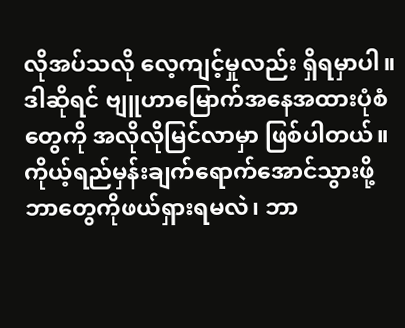လိုအပ်သလို လေ့ကျင့်မှုလည်း ရှိရမှာပါ။ ဒါဆိုရင် ဗျူဟာမြောက်အနေအထားပုံစံတွေကို အလိုလိုမြင်လာမှာ ဖြစ်ပါတယ်။ ကိုယ့်ရည်မှန်းချက်ရောက်အောင်သွားဖို့ ဘာတွေကိုဖယ်ရှားရမလဲ၊ ဘာ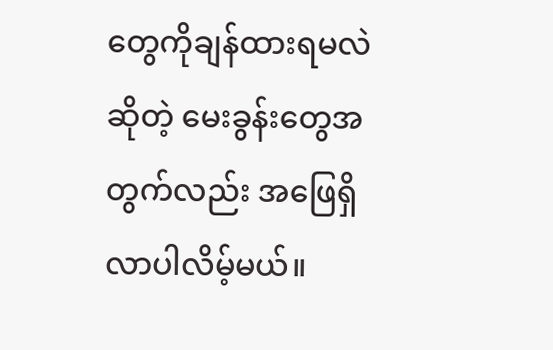တွေကိုချန်ထားရမလဲဆိုတဲ့ မေးခွန်းတွေအတွက်လည်း အဖြေရှိလာပါလိမ့်မယ်။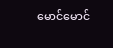မောင်မောင်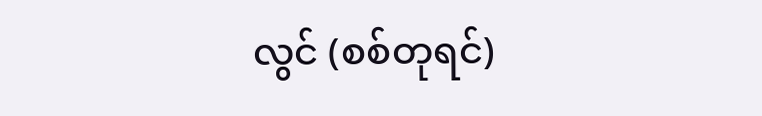လွင် (စစ်တုရင်)